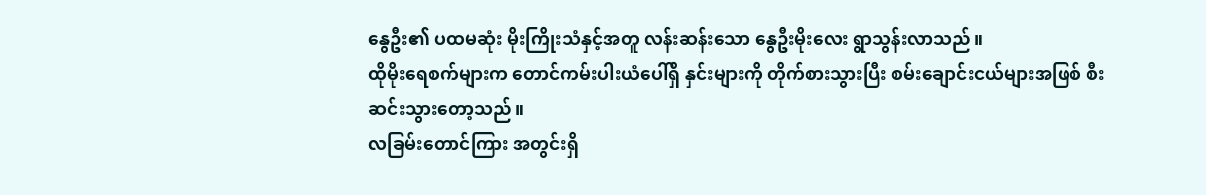နွေဦး၏ ပထမဆုံး မိုးကြိုးသံနှင့်အတူ လန်းဆန်းသော နွေဦးမိုးလေး ရွာသွန်းလာသည်။
ထိုမိုးရေစက်များက တောင်ကမ်းပါးယံပေါ်ရှိ နှင်းများကို တိုက်စားသွားပြီး စမ်းချောင်းငယ်များအဖြစ် စီးဆင်းသွားတော့သည်။
လခြမ်းတောင်ကြား အတွင်းရှိ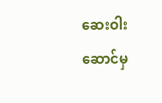ဆေးဝါးဆောင်မှ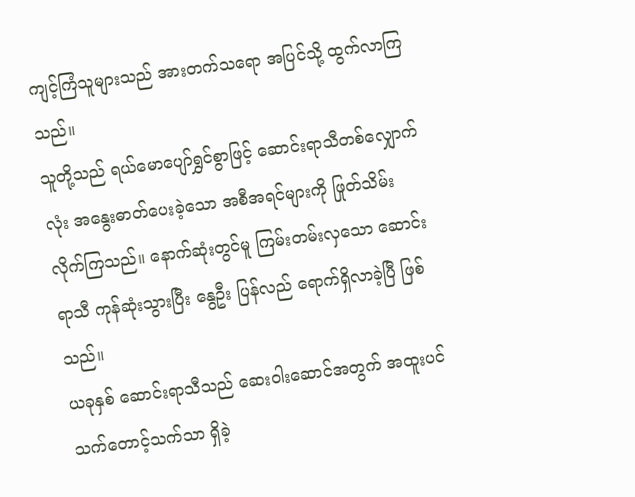ကျင့်ကြံသူများသည် အားတက်သရော အပြင်သို့ ထွက်လာကြသည်။
သူတို့သည် ရယ်မောပျော်ရွှင်စွာဖြင့် ဆောင်းရာသီတစ်လျှောက်လုံး အနွေးဓာတ်ပေးခဲ့သော အစီအရင်များကို ဖြုတ်သိမ်းလိုက်ကြသည်။ နောက်ဆုံးတွင်မူ ကြမ်းတမ်းလှသော ဆောင်းရာသီ ကုန်ဆုံးသွားပြီး နွေဦး ပြန်လည် ရောက်ရှိလာခဲ့ပြီ ဖြစ်သည်။
ယခုနှစ် ဆောင်းရာသီသည် ဆေးဝါးဆောင်အတွက် အထူးပင် သက်တောင့်သက်သာ ရှိခဲ့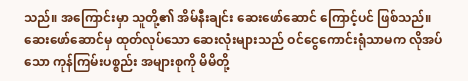သည်။ အကြောင်းမှာ သူတို့၏ အိမ်နီးချင်း ဆေးဖော်ဆောင် ကြောင့်ပင် ဖြစ်သည်။
ဆေးဖော်ဆောင်မှ ထုတ်လုပ်သော ဆေးလုံးများသည် ဝင်ငွေကောင်းရုံသာမက လိုအပ်သော ကုန်ကြမ်းပစ္စည်း အများစုကို မိမိတို့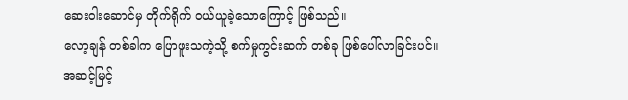ဆေးဝါးဆောင်မှ တိုက်ရိုက် ဝယ်ယူခဲ့သောကြောင့် ဖြစ်သည်။
လော့ချန် တစ်ခါက ပြောဖူးသကဲ့သို့ စက်မှုကွင်းဆက် တစ်ခု ဖြစ်ပေါ်လာခြင်းပင်။
အဆင့်မြင့်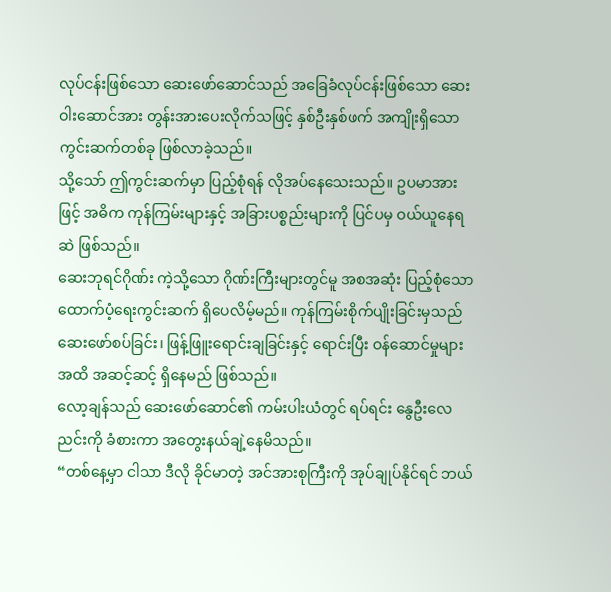လုပ်ငန်းဖြစ်သော ဆေးဖော်ဆောင်သည် အခြေခံလုပ်ငန်းဖြစ်သော ဆေးဝါးဆောင်အား တွန်းအားပေးလိုက်သဖြင့် နှစ်ဦးနှစ်ဖက် အကျိုးရှိသော ကွင်းဆက်တစ်ခု ဖြစ်လာခဲ့သည်။
သို့သော် ဤကွင်းဆက်မှာ ပြည့်စုံရန် လိုအပ်နေသေးသည်။ ဥပမာအားဖြင့် အဓိက ကုန်ကြမ်းများနှင့် အခြားပစ္စည်းများကို ပြင်ပမှ ဝယ်ယူနေရဆဲ ဖြစ်သည်။
ဆေးဘုရင်ဂိုဏ်း ကဲ့သို့သော ဂိုဏ်းကြီးများတွင်မူ အစအဆုံး ပြည့်စုံသော ထောက်ပံ့ရေးကွင်းဆက် ရှိပေလိမ့်မည်။ ကုန်ကြမ်းစိုက်ပျိုးခြင်းမှသည် ဆေးဖော်စပ်ခြင်း၊ ဖြန့်ဖြူးရောင်းချခြင်းနှင့် ရောင်းပြီး ဝန်ဆောင်မှုများအထိ အဆင့်ဆင့် ရှိနေမည် ဖြစ်သည်။
လော့ချန်သည် ဆေးဖော်ဆောင်၏ ကမ်းပါးယံတွင် ရပ်ရင်း နွေဦးလေညင်းကို ခံစားကာ အတွေးနယ်ချဲ့နေမိသည်။
“တစ်နေ့မှာ ငါသာ ဒီလို ခိုင်မာတဲ့ အင်အားစုကြီးကို အုပ်ချုပ်နိုင်ရင် ဘယ်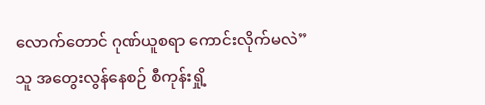လောက်တောင် ဂုဏ်ယူစရာ ကောင်းလိုက်မလဲ”
သူ အတွေးလွန်နေစဉ် စီကုန်းရှို့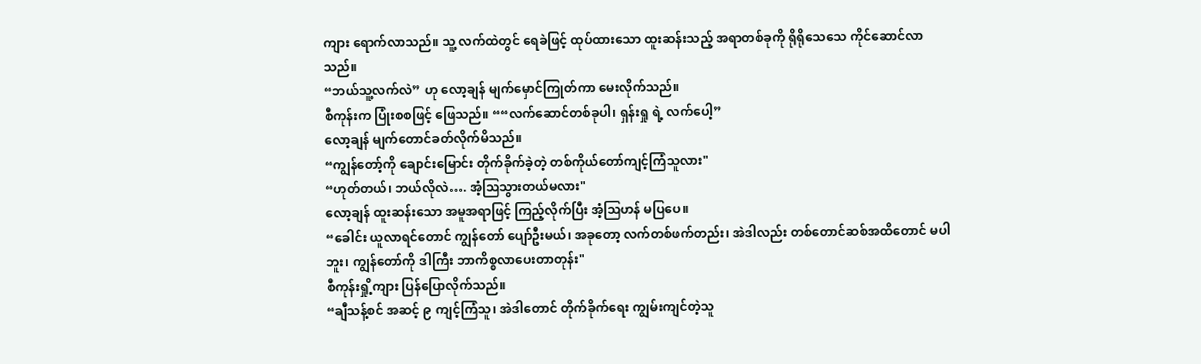ကျား ရောက်လာသည်။ သူ့ လက်ထဲတွင် ရေခဲဖြင့် ထုပ်ထားသော ထူးဆန်းသည့် အရာတစ်ခုကို ရိုရိုသေသေ ကိုင်ဆောင်လာသည်။
“ဘယ်သူ့လက်လဲ” ဟု လော့ချန် မျက်မှောင်ကြုတ်ကာ မေးလိုက်သည်။
စီကုန်းက ပြုံးစစဖြင့် ဖြေသည်။ ““လက်ဆောင်တစ်ခုပါ၊ ရှန်းရှု ရဲ့ လက်ပေါ့”
လော့ချန် မျက်တောင်ခတ်လိုက်မိသည်။
“ကျွန်တော့်ကို ချောင်းမြောင်း တိုက်ခိုက်ခဲ့တဲ့ တစ်ကိုယ်တော်ကျင့်ကြံသူလား"
“ဟုတ်တယ်၊ ဘယ်လိုလဲ…. အံ့ဩသွားတယ်မလား"
လော့ချန် ထူးဆန်းသော အမူအရာဖြင့် ကြည့်လိုက်ပြီး အံ့ဩဟန် မပြပေ။
“ခေါင်း ယူလာရင်တောင် ကျွန်တော် ပျော်ဦးမယ်၊ အခုတော့ လက်တစ်ဖက်တည်း၊ အဲဒါလည်း တစ်တောင်ဆစ်အထိတောင် မပါဘူး၊ ကျွန်တော်ကို ဒါကြီး ဘာကိစ္စလာပေးတာတုန်း"
စီကုန်းရှို့ကျား ပြန်ပြောလိုက်သည်။
“ချီသန့်စင် အဆင့် ၉ ကျင့်ကြံသူ၊ အဲဒါတောင် တိုက်ခိုက်ရေး ကျွမ်းကျင်တဲ့သူ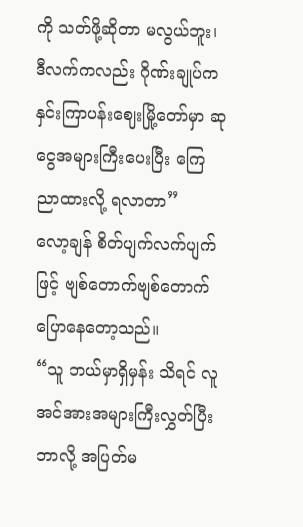ကို သတ်ဖို့ဆိုတာ မလွယ်ဘူး၊ ဒီလက်ကလည်း ဂိုဏ်းချုပ်က နှင်းကြာပန်းဈေးမြို့တော်မှာ ဆုငွေအများကြီးပေးပြီး ကြေညာထားလို့ ရလာတာ”
လော့ချန် စိတ်ပျက်လက်ပျက်ဖြင့် ဗျစ်တောက်ဗျစ်တောက် ပြောနေတော့သည်။
“သူ ဘယ်မှာရှိမှန်း သိရင် လူအင်အားအများကြီးလွှတ်ပြီး ဘာလို့ အပြတ်မ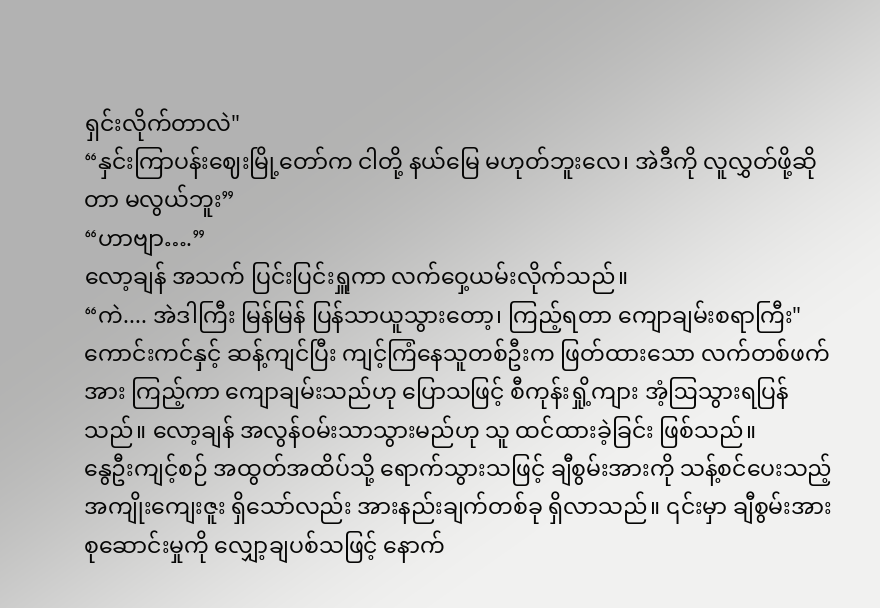ရှင်းလိုက်တာလဲ"
“နှင်းကြာပန်းဈေးမြို့တော်က ငါတို့ နယ်မြေ မဟုတ်ဘူးလေ၊ အဲဒီကို လူလွှတ်ဖို့ဆိုတာ မလွယ်ဘူး”
“ဟာဗျာ….”
လော့ချန် အသက် ပြင်းပြင်းရှူကာ လက်ဝှေ့ယမ်းလိုက်သည်။
“ကဲ.... အဲဒါကြီး မြန်မြန် ပြန်သာယူသွားတော့၊ ကြည့်ရတာ ကျောချမ်းစရာကြီး"
ကောင်းကင်နှင့် ဆန့်ကျင်ပြီး ကျင့်ကြံနေသူတစ်ဦးက ဖြတ်ထားသော လက်တစ်ဖက်အား ကြည့်ကာ ကျောချမ်းသည်ဟု ပြောသဖြင့် စီကုန်းရှို့ကျား အံ့ဩသွားရပြန်သည်။ လော့ချန် အလွန်ဝမ်းသာသွားမည်ဟု သူ ထင်ထားခဲ့ခြင်း ဖြစ်သည်။
နွေဦးကျင့်စဉ် အထွတ်အထိပ်သို့ ရောက်သွားသဖြင့် ချီစွမ်းအားကို သန့်စင်ပေးသည့် အကျိုးကျေးဇူး ရှိသော်လည်း အားနည်းချက်တစ်ခု ရှိလာသည်။ ၎င်းမှာ ချီစွမ်းအား စုဆောင်းမှုကို လျှော့ချပစ်သဖြင့် နောက်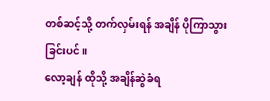တစ်ဆင့်သို့ တက်လှမ်းရန် အချိန် ပိုကြာသွားခြင်းပင်။
လော့ချန် ထိုသို့ အချိန်ဆွဲခံရ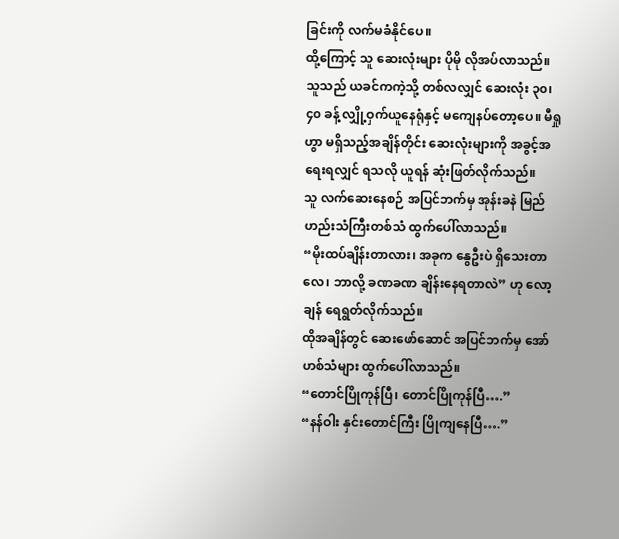ခြင်းကို လက်မခံနိုင်ပေ။
ထို့ကြောင့် သူ ဆေးလုံးများ ပိုမို လိုအပ်လာသည်။ သူသည် ယခင်ကကဲ့သို့ တစ်လလျှင် ဆေးလုံး ၃၀၊ ၄၀ ခန့် လျှို့ဝှက်ယူနေရုံနှင့် မကျေနပ်တော့ပေ။ မီရှုဟွာ မရှိသည့်အချိန်တိုင်း ဆေးလုံးများကို အခွင့်အရေးရလျှင် ရသလို ယူရန် ဆုံးဖြတ်လိုက်သည်။
သူ လက်ဆေးနေစဉ် အပြင်ဘက်မှ အုန်းခနဲ မြည်ဟည်းသံကြီးတစ်သံ ထွက်ပေါ်လာသည်။
“မိုးထပ်ချိန်းတာလား၊ အခုက နွေဦးပဲ ရှိသေးတာလေ၊ ဘာလို့ ခဏခဏ ချိန်းနေရတာလဲ” ဟု လော့ချန် ရေရွတ်လိုက်သည်။
ထိုအချိန်တွင် ဆေးဖော်ဆောင် အပြင်ဘက်မှ အော်ဟစ်သံများ ထွက်ပေါ်လာသည်။
“တောင်ပြိုကုန်ပြီ၊ တောင်ပြိုကုန်ပြီ….”
“နန်ဝါး နှင်းတောင်ကြီး ပြိုကျနေပြီ….”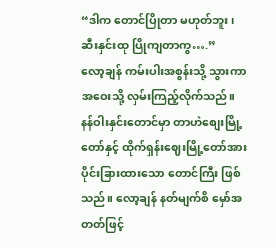“ဒါက တောင်ပြိုတာ မဟုတ်ဘူး၊ ဆီးနှင်းထု ပြိုကျတာကွ….”
လော့ချန် ကမ်းပါးအစွန်းသို့ သွားကာ အဝေးသို့ လှမ်းကြည့်လိုက်သည်။
နန်ဝါးနှင်းတောင်မှာ တာဟဲစျေးမြို့တော်နှင့် ထိုက်ရှန်းဈေးမြို့တော်အား ပိုင်းခြားထားသော တောင်ကြီး ဖြစ်သည်။ လော့ချန် နတ်မျက်စိ မှော်အတတ်ဖြင့်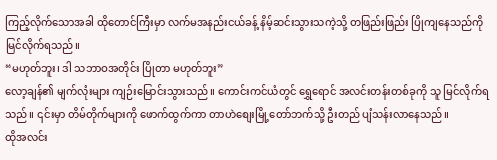ကြည့်လိုက်သောအခါ ထိုတောင်ကြီးမှာ လက်မအနည်းငယ်ခန့် နိမ့်ဆင်းသွားသကဲ့သို့ တဖြည်းဖြည်း ပြိုကျနေသည်ကို မြင်လိုက်ရသည်။
“မဟုတ်ဘူး၊ ဒါ သဘာဝအတိုင်း ပြိုတာ မဟုတ်ဘူး”
လော့ချန်၏ မျက်လုံးများ ကျဉ်းမြောင်းသွားသည်။ ကောင်းကင်ယံတွင် ရွှေရောင် အလင်းတန်းတစ်ခုကို သူ မြင်လိုက်ရသည်။ ၎င်းမှာ တိမ်တိုက်များကို ဖောက်ထွက်ကာ တာဟဲစျေးမြို့တော်ဘက်သို့ ဦးတည် ပျံသန်းလာနေသည်။
ထိုအလင်း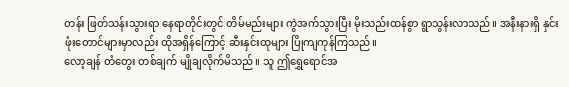တန်း ဖြတ်သန်းသွားရာ နေရာတိုင်းတွင် တိမ်မည်းများ ကွဲအက်သွားပြီး မိုးသည်းထန်စွာ ရွာသွန်းလာသည်။ အနီးနားရှိ နှင်းဖုံးတောင်များမှာလည်း ထိုအရှိန်ကြောင့် ဆီးနှင်းထုများ ပြိုကျကုန်ကြသည်။
လော့ချန် တံတွေး တစ်ချက် မျိုချလိုက်မိသည်။ သူ ဤရွှေရောင်အ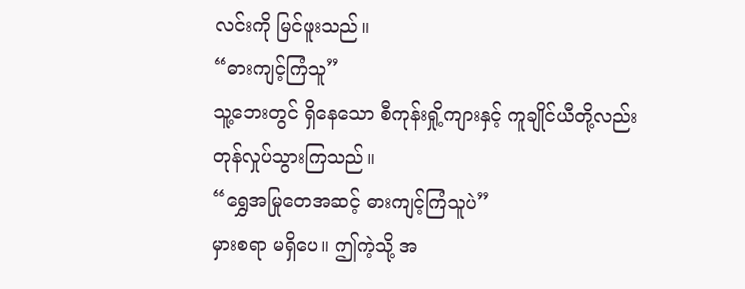လင်းကို မြင်ဖူးသည်။
“ဓားကျင့်ကြံသူ”
သူ့ဘေးတွင် ရှိနေသော စီကုန်းရှို့ကျားနှင့် ကူချိုင်ယီတို့လည်း တုန်လှုပ်သွားကြသည်။
“ရွှေအမြုတေအဆင့် ဓားကျင့်ကြံသူပဲ”
မှားစရာ မရှိပေ။ ဤကဲ့သို့ အ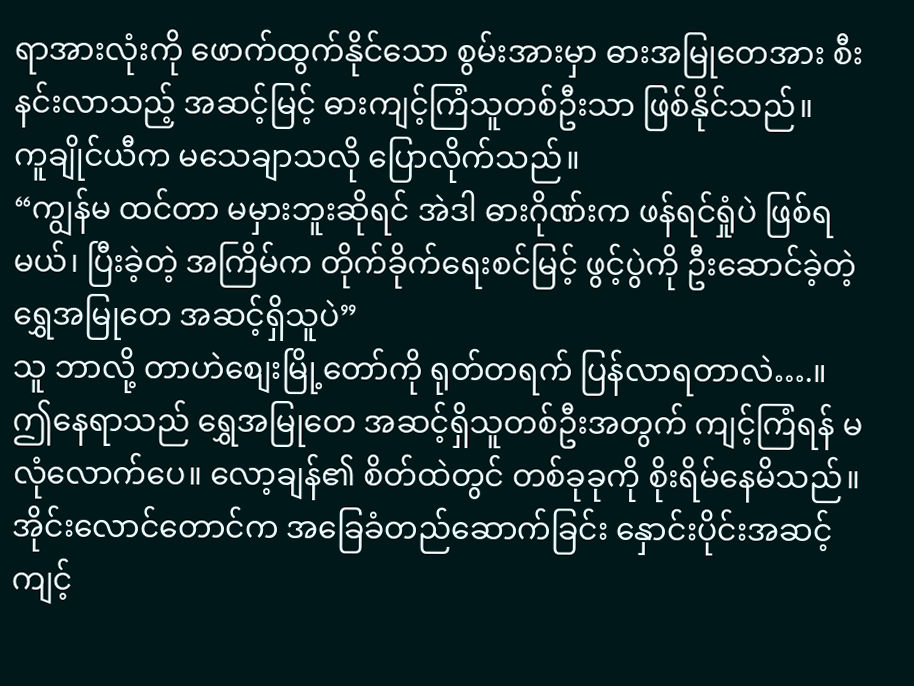ရာအားလုံးကို ဖောက်ထွက်နိုင်သော စွမ်းအားမှာ ဓားအမြုတေအား စီးနင်းလာသည့် အဆင့်မြင့် ဓားကျင့်ကြံသူတစ်ဦးသာ ဖြစ်နိုင်သည်။
ကူချိုင်ယီက မသေချာသလို ပြောလိုက်သည်။
“ကျွန်မ ထင်တာ မမှားဘူးဆိုရင် အဲဒါ ဓားဂိုဏ်းက ဖန်ရင်ရှုံပဲ ဖြစ်ရမယ်၊ ပြီးခဲ့တဲ့ အကြိမ်က တိုက်ခိုက်ရေးစင်မြင့် ဖွင့်ပွဲကို ဦးဆောင်ခဲ့တဲ့ ရွှေအမြုတေ အဆင့်ရှိသူပဲ”
သူ ဘာလို့ တာဟဲစျေးမြို့တော်ကို ရုတ်တရက် ပြန်လာရတာလဲ….။
ဤနေရာသည် ရွှေအမြုတေ အဆင့်ရှိသူတစ်ဦးအတွက် ကျင့်ကြံရန် မလုံလောက်ပေ။ လော့ချန်၏ စိတ်ထဲတွင် တစ်ခုခုကို စိုးရိမ်နေမိသည်။
အိုင်းလောင်တောင်က အခြေခံတည်ဆောက်ခြင်း နှောင်းပိုင်းအဆင့် ကျင့်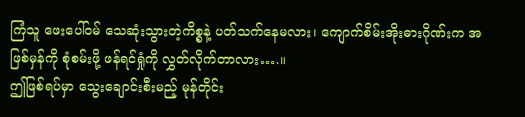ကြံသူ ဖေးပေါ်ဝမ် သေဆုံးသွားတဲ့ကိစ္စနဲ့ ပတ်သက်နေမလား၊ ကျောက်စိမ်းအိုးဓားဂိုဏ်းက အဖြစ်မှန်ကို စုံစမ်းဖို့ ဖန်ရင်ရှုံကို လွှတ်လိုက်တာလား….။
ဤဖြစ်ရပ်မှာ သွေးချောင်းစီးမည့် မုန်တိုင်း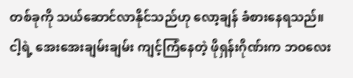တစ်ခုကို သယ်ဆောင်လာနိုင်သည်ဟု လော့ချန် ခံစားနေရသည်။
ငါ့ရဲ့ အေးအေးချမ်းချမ်း ကျင့်ကြံနေတဲ့ ဖိုရှန်းဂိုဏ်းက ဘဝလေး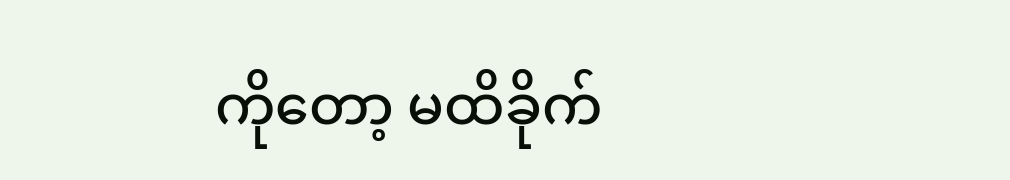ကိုတော့ မထိခိုက်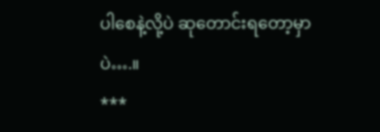ပါစေနဲ့လို့ပဲ ဆုတောင်းရတော့မှာပဲ….။
***